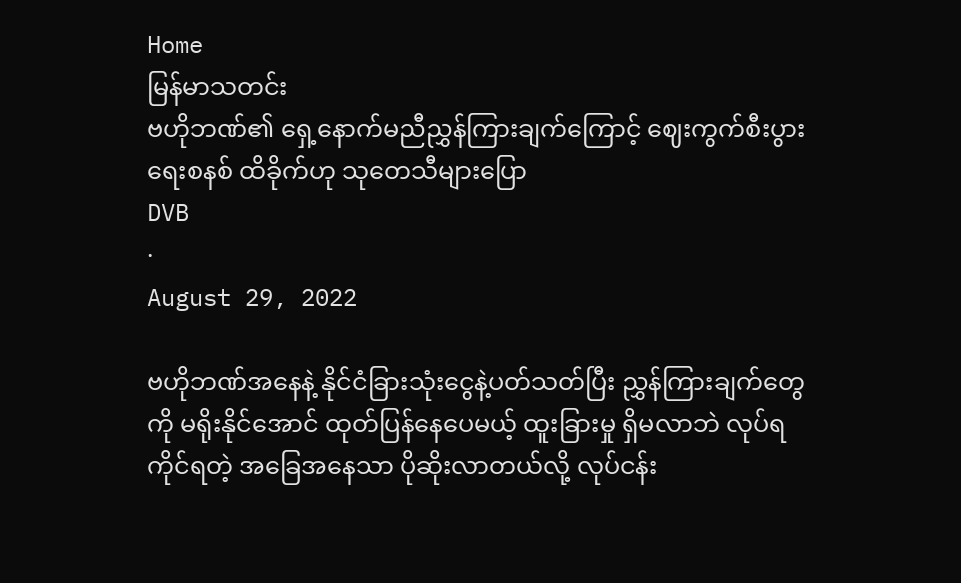Home
မြန်မာသတင်း
ဗဟိုဘဏ်၏ ရှေ့နောက်မညီညွှန်ကြားချက်ကြောင့် ဈေးကွက်စီးပွားရေးစနစ် ထိခိုက်ဟု သုတေသီများပြော
DVB
·
August 29, 2022

ဗဟိုဘဏ်အနေနဲ့ နိုင်ငံခြားသုံးငွေနဲ့ပတ်သတ်ပြီး ညွှန်ကြားချက်တွေကို မရိုးနိုင်အောင် ထုတ်ပြန်နေပေမယ့် ထူးခြားမှု ရှိမလာဘဲ လုပ်ရကိုင်ရတဲ့ အခြေအနေသာ ပိုဆိုးလာတယ်လို့ လုပ်ငန်း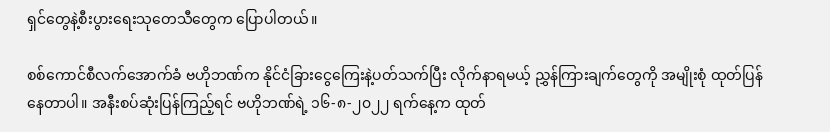ရှင်တွေနဲ့စီးပွားရေးသုတေသီတွေက ပြောပါတယ်။

စစ်ကောင်စီလက်အောက်ခံ ဗဟိုဘဏ်က နိုင်ငံခြားငွေကြေးနဲ့ပတ်သက်ပြီး လိုက်နာရမယ့် ညွှန်ကြားချက်တွေကို အမျိုးစုံ ထုတ်ပြန်နေတာပါ။ အနီးစပ်ဆုံးပြန်ကြည့်ရင် ဗဟိုဘဏ်ရဲ့ ၁၆-၈-၂၀၂၂ ရက်နေ့က ထုတ်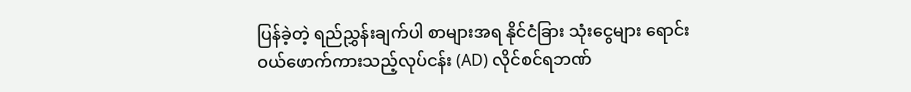ပြန်ခဲ့တဲ့ ရည်ညွှန်းချက်ပါ စာများအရ နိုင်ငံခြား သုံးငွေများ ရောင်းဝယ်ဖောက်ကားသည့်လုပ်ငန်း (AD) လိုင်စင်ရဘဏ်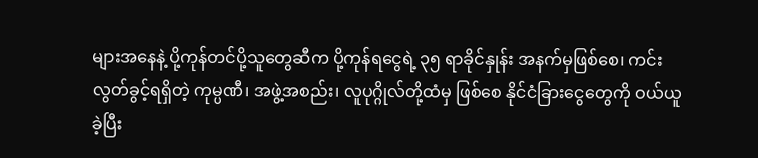များအနေနဲ့ ပို့ကုန်တင်ပို့သူတွေဆီက ပို့ကုန်ရငွေရဲ့ ၃၅ ရာခိုင်နှုန်း အနက်မှဖြစ်စေ၊ ကင်းလွတ်ခွင့်ရရှိတဲ့ ကုမ္ပဏီ၊ အဖွဲ့အစည်း၊ လူပုဂ္ဂိုလ်တို့ထံမှ ဖြစ်စေ နိုင်ငံခြားငွေတွေကို ဝယ်ယူခဲ့ပြီး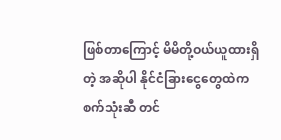ဖြစ်တာကြောင့် မိမိတို့ဝယ်ယူထားရှိတဲ့ အဆိုပါ နိုင်ငံခြားငွေတွေထဲက စက်သုံးဆီ တင်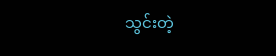သွင်းတဲ့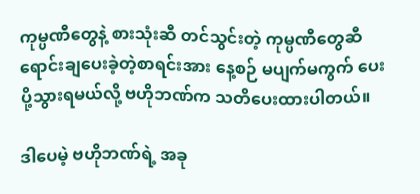ကုမ္ပဏီတွေနဲ့ စားသုံးဆီ တင်သွင်းတဲ့ ကုမ္ပဏီတွေဆီ ရောင်းချပေးခဲ့တဲ့စာရင်းအား နေ့စဉ် မပျက်မကွက် ပေးပို့သွားရမယ်လို့ ဗဟိုဘဏ်က သတိပေးထားပါတယ်။

ဒါပေမဲ့ ဗဟိုဘဏ်ရဲ့ အခု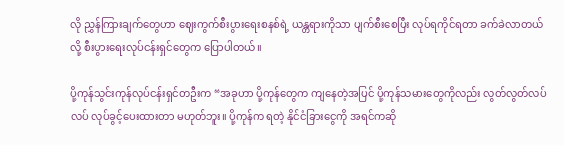လို ညွှန်ကြားချက်တွေဟာ ဈေးကွက်စီးပွားရေးစနစ်ရဲ့ ယန္တရားကိုသာ ပျက်စီးစေပြီး လုပ်ရကိုင်ရတာ ခက်ခဲလာတယ်လို့ စီးပွားရေးလုပ်ငန်းရှင်တွေက ပြောပါတယ်။

ပို့ကုန်သွင်းကုန်လုပ်ငန်းရှင်တဦးက “အခုဟာ ပို့ကုန်တွေက ကျနေတဲ့အပြင် ပို့ကုန်သမားတွေကိုလည်း လွတ်လွတ်လပ်လပ် လုပ်ခွင့်ပေးထားတာ မဟုတ်ဘူး။ ပို့ကုန်က ရတဲ့ နိုင်ငံခြားငွေကို အရင်ကဆို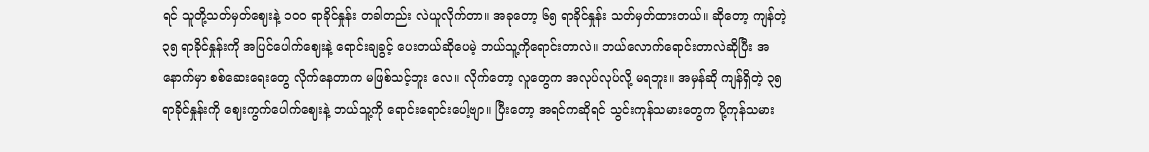ရင် သူတို့သတ်မှတ်ဈေးနဲ့ ၁၀၀ ရာခိုင်နှုန်း တခါတည်း လဲယူလိုက်တာ။ အခုတော့ ၆၅ ရာခိုင်နှုန်း သတ်မှတ်ထားတယ်။ ဆိုတော့ ကျန်တဲ့ ၃၅ ရာခိုင်နှုန်းကို အပြင်ပေါက်ဈေးနဲ့ ရောင်းချခွင့် ပေးတယ်ဆိုပေမဲ့ ဘယ်သူ့ကိုရောင်းတာလဲ။ ဘယ်လောက်ရောင်းတာလဲဆိုပြီး အနောက်မှာ စစ်ဆေးရေးတွေ လိုက်နေတာက မဖြစ်သင့်ဘူး လေ။ လိုက်တော့ လူတွေက အလုပ်လုပ်လို့ မရဘူး။ အမှန်ဆို ကျန်ရှိတဲ့ ၃၅ ရာခိုင်နှုန်းကို ဈေးကွက်ပေါက်ဈေးနဲ့ ဘယ်သူ့ကို ရောင်းရောင်းပေါ့ဗျာ။ ပြီးတော့ အရင်ကဆိုရင် သွင်းကုန်သမားတွေက ပို့ကုန်သမား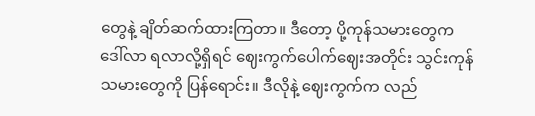တွေနဲ့ ချိတ်ဆက်ထားကြတာ။ ဒီတော့ ပို့ကုန်သမားတွေက ဒေါ်လာ ရလာလို့ရှိရင် ဈေးကွက်ပေါက်ဈေးအတိုင်း သွင်းကုန်သမားတွေကို ပြန်ရောင်း။ ဒီလိုနဲ့ ဈေးကွက်က လည်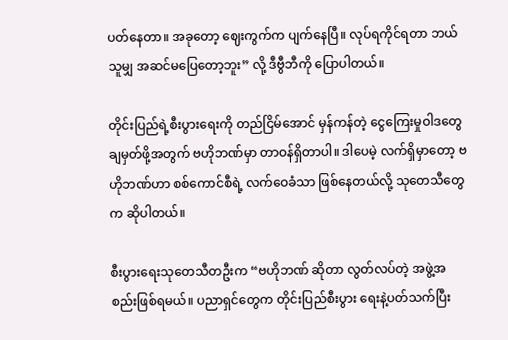ပတ်နေတာ။ အခုတော့ ဈေးကွက်က ပျက်နေပြီ။ လုပ်ရကိုင်ရတာ ဘယ်သူမျှ အဆင်မပြေတော့ဘူး” လို့ ဒီဗွီဘီကို ပြောပါတယ်။

တိုင်းပြည်ရဲ့စီးပွားရေးကို တည်ငြိမ်အောင် မှန်ကန်တဲ့ ငွေကြေးမှုဝါဒတွေ ချမှတ်ဖို့အတွက် ဗဟိုဘဏ်မှာ တာဝန်ရှိတာပါ။ ဒါပေမဲ့ လက်ရှိမှာတော့ ဗဟိုဘဏ်ဟာ စစ်ကောင်စီရဲ့ လက်ဝေခံသာ ဖြစ်နေတယ်လို့ သုတေသီတွေက ဆိုပါတယ်။

စီးပွားရေးသုတေသီတဦးက “ဗဟိုဘဏ် ဆိုတာ လွတ်လပ်တဲ့ အဖွဲ့အစည်းဖြစ်ရမယ်။ ပညာရှင်တွေက တိုင်းပြည်စီးပွား ရေးနဲ့ပတ်သက်ပြီး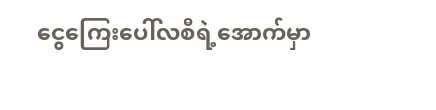ငွေကြေးပေါ်လစီရဲ့အောက်မှာ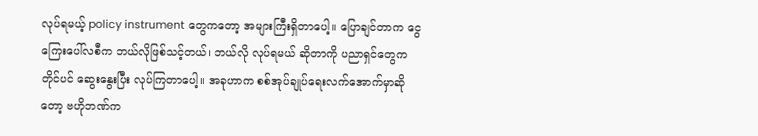လုပ်ရမယ့် policy instrument တွေကတော့ အများကြီးရှိတာပေါ့။ ပြောချင်တာက ငွေကြေးပေါ်လစီက ဘယ်လိုဖြစ်သင့်တယ်၊ ဘယ်လို လုပ်ရမယ် ဆိုတာကို ပညာရှင်တွေက  တိုင်ပင် ဆွေးနွေးပြီး လုပ်ကြတာပေါ့။ အခုဟာက စစ်အုပ်ချုပ်ရေးလက်အောက်မှာဆိုတော့ ဗဟိုဘဏ်က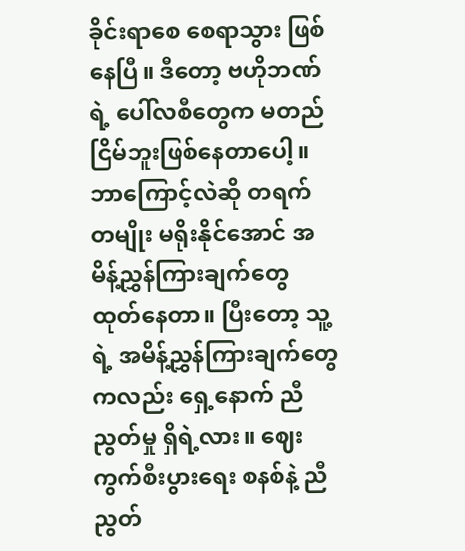ခိုင်းရာစေ စေရာသွား ဖြစ်နေပြီ။ ဒီတော့ ဗဟိုဘဏ်ရဲ့ ပေါ်လစီတွေက မတည်ငြိမ်ဘူးဖြစ်နေတာပေါ့။ ဘာကြောင့်လဲဆို တရက် တမျိုး မရိုးနိုင်အောင် အမိန့်ညွှန်ကြားချက်တွေ ထုတ်နေတာ။ ပြီးတော့ သူ့ရဲ့ အမိန့်ညွှန်ကြားချက်တွေကလည်း ရှေ့နောက် ညီညွတ်မှု ရှိရဲ့လား။ ဈေးကွက်စီးပွားရေး စနစ်နဲ့ ညီညွတ်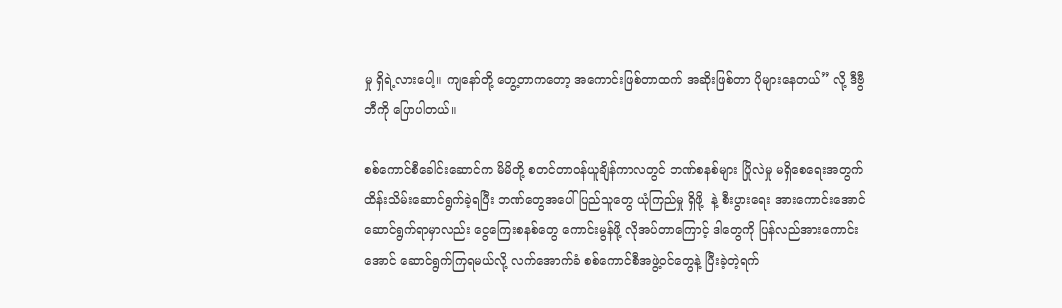မှု ရှိရဲ့လားပေါ့။ ကျနော်တို့ တွေ့တာကတော့ အကောင်းဖြစ်တာထက် အဆိုးဖြစ်တာ ပိုများနေတယ်” လို့ ဒီဗွီဘီကို ပြောပါတယ်။

စစ်ကောင်စီခေါင်းဆောင်က မိမိတို့ စတင်တာဝန်ယူချိန်ကာလတွင် ဘဏ်စနစ်များ ပြိုလဲမှု မရှိစေရေးအတွက် ထိန်းသိမ်းဆောင်ရွက်ခဲ့ရပြီး ဘဏ်တွေအပေါ် ပြည်သူတွေ ယုံကြည်မှု ရှိဖို့  နဲ့ စီးပွားရေး အားကောင်းအောင် ဆောင်ရွက်ရာမှာလည်း ငွေကြေးစနစ်တွေ ကောင်းမွန်ဖို့ လိုအပ်တာကြောင့် ဒါတွေကို ပြန်လည်အားကောင်းအောင် ဆောင်ရွက်ကြရမယ်လို့ လက်အောက်ခံ စစ်ကောင်စီအဖွဲ့ဝင်တွေနဲ့ ပြီးခဲ့တဲ့ရက်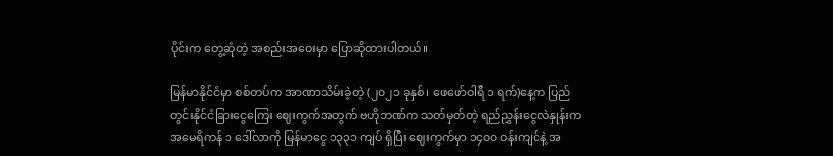ပိုင်းက တွေ့ဆုံတဲ့ အစည်းအဝေးမှာ ပြောဆိုထားပါတယ်။

မြန်မာနိုင်ငံမှာ စစ်တပ်က အာဏာသိမ်းခဲ့တဲ့ (၂၀၂၁ ခုနှစ်၊ ဖေဖော်ဝါရီ ၁ ရက်)နေ့က ပြည်တွင်းနိုင်ငံခြားငွေကြေး ဈေးကွက်အတွက် ဗဟိုဘဏ်က သတ်မှတ်တဲ့ ရည်ညွှန်းငွေလဲနှုန်းက အမေရိကန် ၁ ဒေါ်လာကို မြန်မာငွေ ၁၃၃၁ ကျပ် ရှိပြီး ဈေးကွက်မှာ ၁၄၀၀ ဝန်းကျင်နဲ့ အ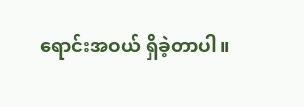ရောင်းအဝယ် ရှိခဲ့တာပါ။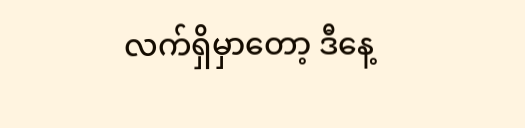လက်ရှိမှာတော့ ဒီနေ့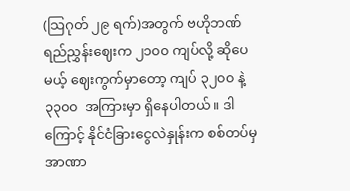(သြဂုတ် ၂၉ ရက်)အတွက် ဗဟိုဘဏ် ရည်ညွှန်းဈေးက ၂၁၀၀ ကျပ်လို့ ဆိုပေမယ့် ဈေးကွက်မှာတော့ ကျပ် ၃၂၀၀ နဲ့  ၃၃၀၀  အကြားမှာ ရှိနေပါတယ်။ ဒါကြောင့် နိုင်ငံခြားငွေလဲနှုန်းက စစ်တပ်မှ အာဏာ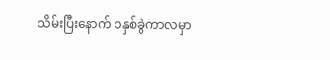သိမ်းပြီးနောက် ၁နှစ်ခွဲကာလမှာ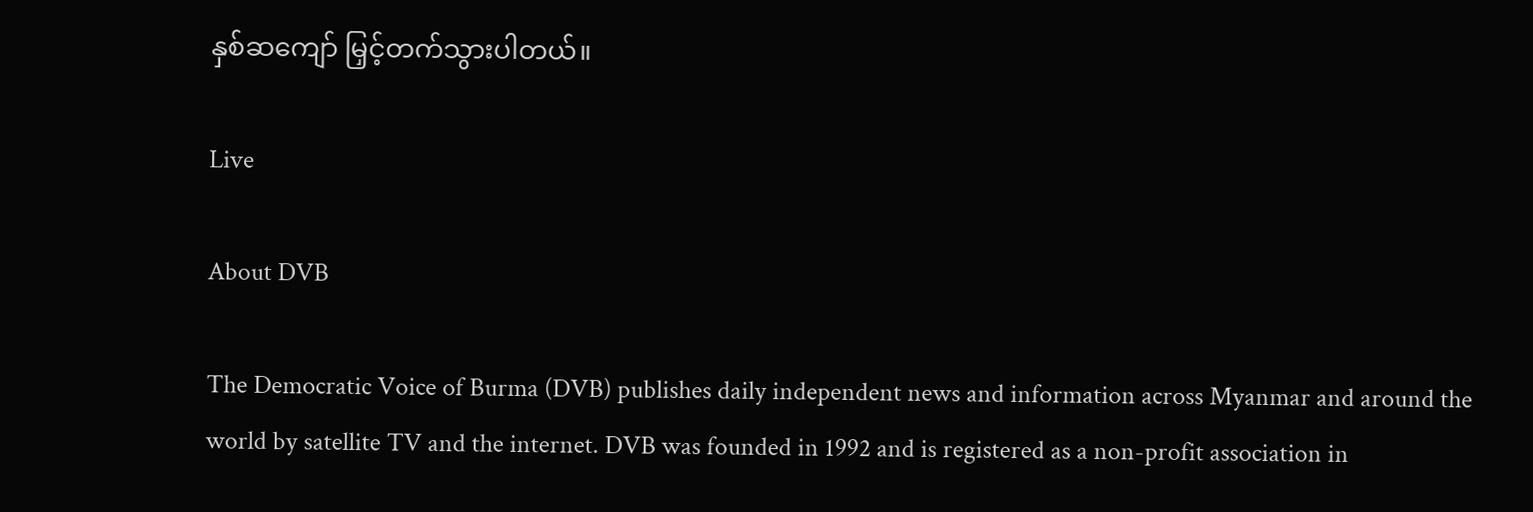နှစ်ဆကျော် မြှင့်တက်သွားပါတယ်။

Live

About DVB

The Democratic Voice of Burma (DVB) publishes daily independent news and information across Myanmar and around the world by satellite TV and the internet. DVB was founded in 1992 and is registered as a non-profit association in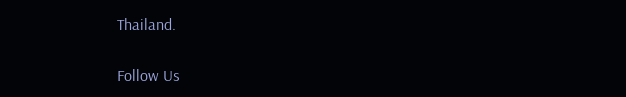Thailand.

Follow Us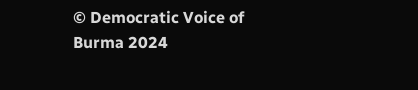© Democratic Voice of Burma 2024